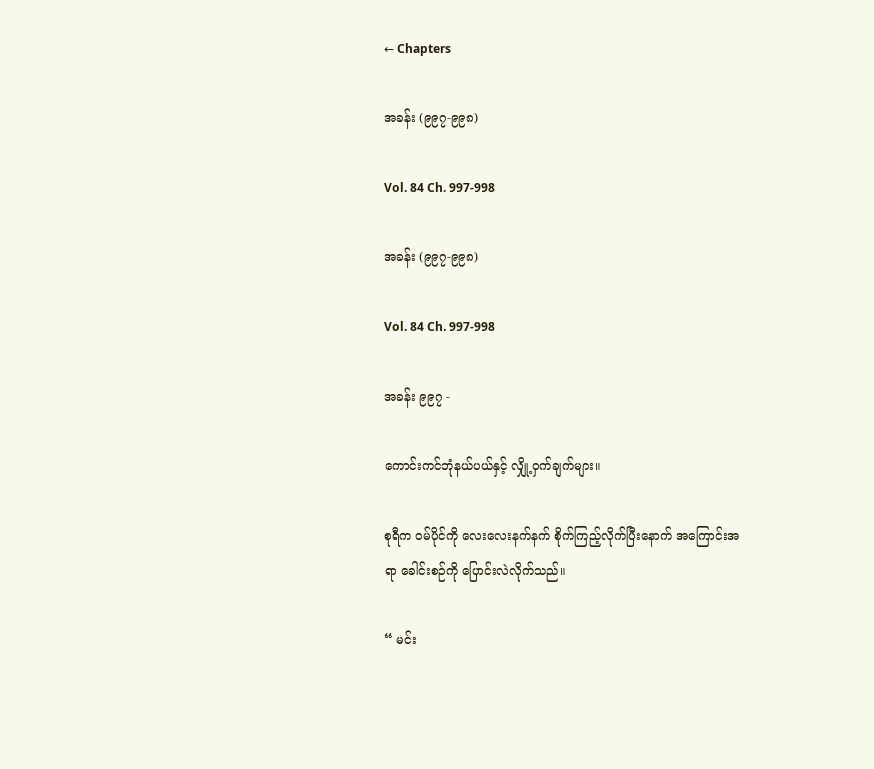← Chapters

အခန်း (၉၉၇-၉၉၈)

Vol. 84 Ch. 997-998

အခန်း (၉၉၇-၉၉၈)

Vol. 84 Ch. 997-998

အခန်း ၉၉၇ -

ကောင်းကင်ဘုံနယ်ပယ်နှင့် လျှို့ဝှက်ချက်များ။

စုရီက ဝမ်ပိုင်ကို လေးလေးနက်နက် စိုက်ကြည့်လိုက်ပြီးနောက် အကြောင်းအရာ ခေါင်းစဉ်ကို ပြောင်းလဲလိုက်သည်။

“ မင်း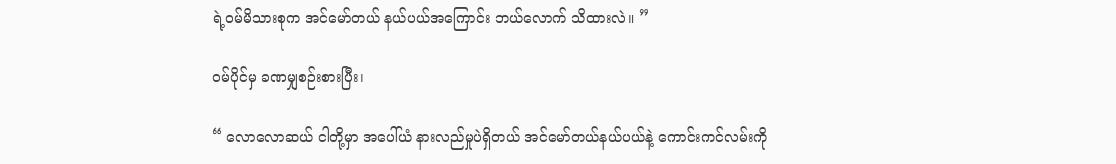ရဲ့ဝမ်မိသားစုက အင်မော်တယ် နယ်ပယ်အကြောင်း ဘယ်လောက် သိထားလဲ။ ”

ဝမ်ပိုင်မှ ခဏမျှစဉ်းစားပြီး၊

“ လောလောဆယ် ငါတို့မှာ အပေါ်ယံ နားလည်မှုပဲရှိတယ် အင်မော်တယ်နယ်ပယ်နဲ့ ကောင်းကင်လမ်းကို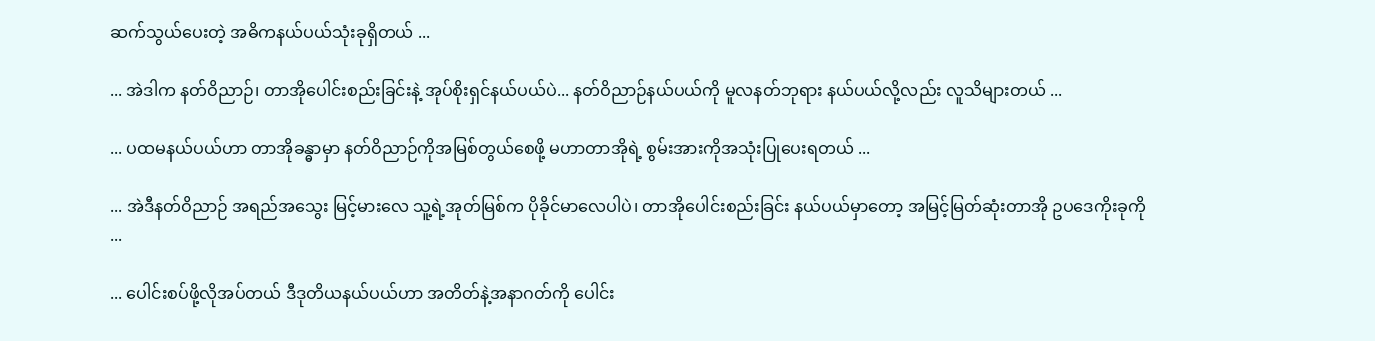ဆက်သွယ်ပေးတဲ့ အဓိကနယ်ပယ်သုံးခုရှိတယ် ...

... အဲဒါက နတ်ဝိညာဉ်၊ တာအိုပေါင်းစည်းခြင်းနဲ့ အုပ်စိုးရှင်နယ်ပယ်ပဲ... နတ်ဝိညာဉ်နယ်ပယ်ကို မူလနတ်ဘုရား နယ်ပယ်လို့လည်း လူသိများတယ် ...

... ပထမနယ်ပယ်ဟာ တာအိုခန္ဓာမှာ နတ်ဝိညာဉ်ကိုအမြစ်တွယ်စေဖို့ မဟာတာအိုရဲ့ စွမ်းအားကိုအသုံးပြုပေးရတယ် ...

... အဲဒီနတ်ဝိညာဉ် အရည်အသွေး မြင့်မားလေ သူ့ရဲ့အုတ်မြစ်က ပိုခိုင်မာလေပါပဲ၊ တာအိုပေါင်းစည်းခြင်း နယ်ပယ်မှာတော့ အမြင့်မြတ်ဆုံးတာအို ဥပဒေကိုးခုကို ...

... ပေါင်းစပ်ဖို့လိုအပ်တယ် ဒီဒုတိယနယ်ပယ်ဟာ အတိတ်နဲ့အနာဂတ်ကို ပေါင်း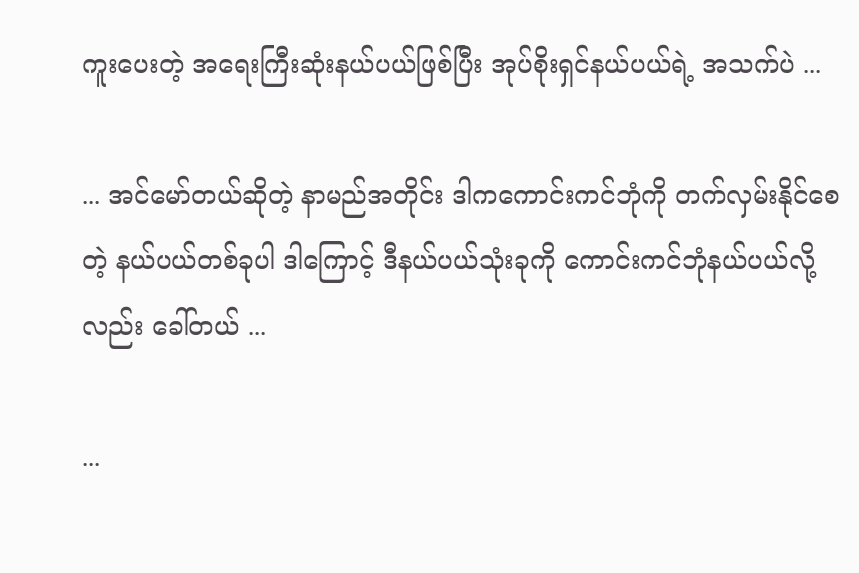ကူးပေးတဲ့ အရေးကြီးဆုံးနယ်ပယ်ဖြစ်ပြီး အုပ်စိုးရှင်နယ်ပယ်ရဲ့ အသက်ပဲ ...

... အင်မော်တယ်ဆိုတဲ့ နာမည်အတိုင်း ဒါကကောင်းကင်ဘုံကို တက်လှမ်းနိုင်စေတဲ့ နယ်ပယ်တစ်ခုပါ ဒါကြောင့် ဒီနယ်ပယ်သုံးခုကို ကောင်းကင်ဘုံနယ်ပယ်လို့လည်း ခေါ်တယ် ...

...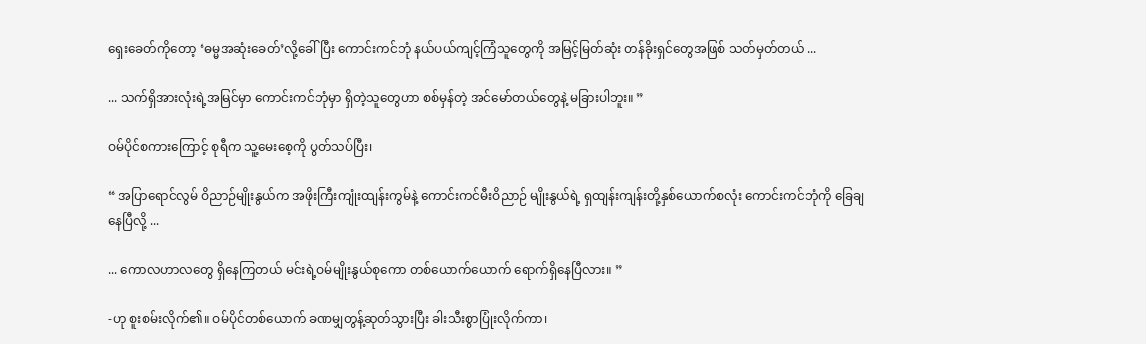ရှေးခေတ်ကိုတော့ ‘ဓမ္မအဆုံးခေတ်’လို့ခေါ်ပြီး ကောင်းကင်ဘုံ နယ်ပယ်ကျင့်ကြံသူတွေကို အမြင့်မြတ်ဆုံး တန်ခိုးရှင်တွေအဖြစ် သတ်မှတ်တယ် ...

... သက်ရှိအားလုံးရဲ့အမြင်မှာ ကောင်းကင်ဘုံမှာ ရှိတဲ့သူတွေဟာ စစ်မှန်တဲ့ အင်မော်တယ်တွေနဲ့ မခြားပါဘူး။ ”

ဝမ်ပိုင်စကားကြောင့် စုရီက သူ့မေးစေ့ကို ပွတ်သပ်ပြီး၊

“ အပြာရောင်လွမ် ဝိညာဉ်မျိုးနွယ်က အဖိုးကြီးကျုံးထျန်းကွမ်နဲ့ ကောင်းကင်မီးဝိညာဉ် မျိုးနွယ်ရဲ့ ရှထျန်းကျန်းတို့နှစ်ယောက်စလုံး ကောင်းကင်ဘုံကို ခြေချနေပြီလို့ ...

... ကောလဟာလတွေ ရှိနေကြတယ် မင်းရဲ့ဝမ်မျိုးနွယ်စုကော တစ်ယောက်ယောက် ရောက်ရှိနေပြီလား။ ”

-ဟု စူးစမ်းလိုက်၏။ ဝမ်ပိုင်တစ်ယောက် ခဏမျှတွန့်ဆုတ်သွားပြီး ခါးသီးစွာပြုံးလိုက်ကာ၊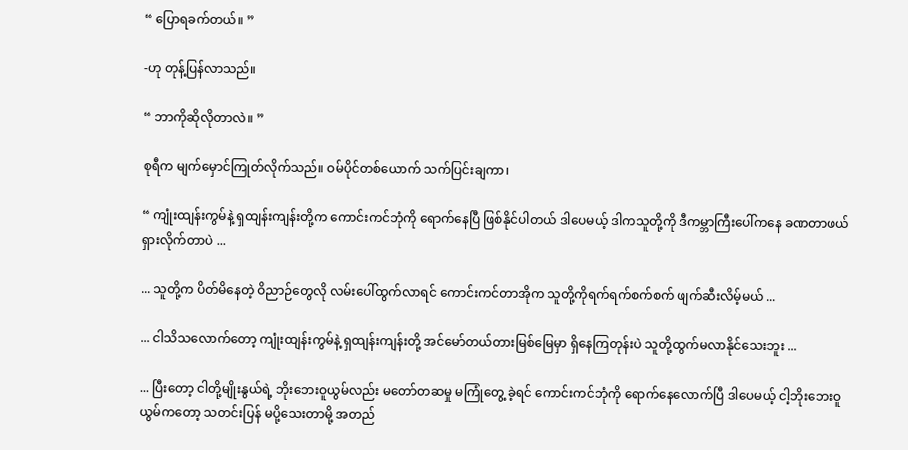“ ပြောရခက်တယ်။ ”

-ဟု တုန့်ပြန်လာသည်။

“ ဘာကိုဆိုလိုတာလဲ။ ”

စုရီက မျက်မှောင်ကြုတ်လိုက်သည်။ ဝမ်ပိုင်တစ်ယောက် သက်ပြင်းချကာ၊

“ ကျုံးထျန်းကွမ်နဲ့ ရှထျန်းကျန်းတို့က ကောင်းကင်ဘုံကို ရောက်နေပြီ ဖြစ်နိုင်ပါတယ် ဒါပေမယ့် ဒါကသူတို့ကို ဒီကမ္ဘာကြီးပေါ်ကနေ ခဏတာဖယ်ရှားလိုက်တာပဲ ...

... သူတို့က ပိတ်မိနေတဲ့ ဝိညာဉ်တွေလို လမ်းပေါ်ထွက်လာရင် ကောင်းကင်တာအိုက သူတို့ကိုရက်ရက်စက်စက် ဖျက်ဆီးလိမ့်မယ် ...

... ငါသိသလောက်တော့ ကျုံးထျန်းကွမ်နဲ့ ရှထျန်းကျန်းတို့ အင်မော်တယ်တားမြစ်မြေမှာ ရှိနေကြတုန်းပဲ သူတို့ထွက်မလာနိုင်သေးဘူး ...

... ပြီးတော့ ငါတို့မျိုးနွယ်ရဲ့ ဘိုးဘေးဝူယွမ်လည်း မတော်တဆမှု မကြုံတွေ့ ခဲ့ရင် ကောင်းကင်ဘုံကို ရောက်နေလောက်ပြီ ဒါပေမယ့် ငါ့ဘိုးဘေးဝူယွမ်ကတော့ သတင်းပြန် မပို့သေးတာမို့ အတည်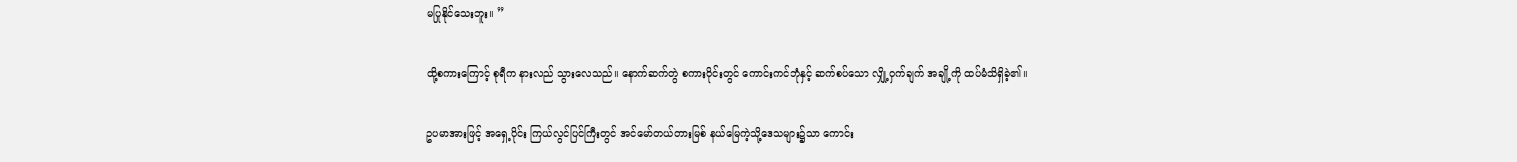မပြုနိုင်သေးဘူး။ ”

ထို့စကားကြောင့် စုရီက နားလည် သွားလေသည်။ နောက်ဆက်တွဲ စကားဝိုင်းတွင် ကောင်းကင်ဘုံနှင့် ဆက်စပ်သော လျှို့ဝှက်ချက် အချို့ကို ထပ်မံသိရှိခဲ့၏။

ဥပမာအားဖြင့် အ‌ရှေ့ပိုင်း ကြယ်လွင်ပြင်ကြီးတွင် အင်မော်တယ်တားမြစ် နယ်မြေကဲ့သို့ဒေသများ၌သာ ကောင်း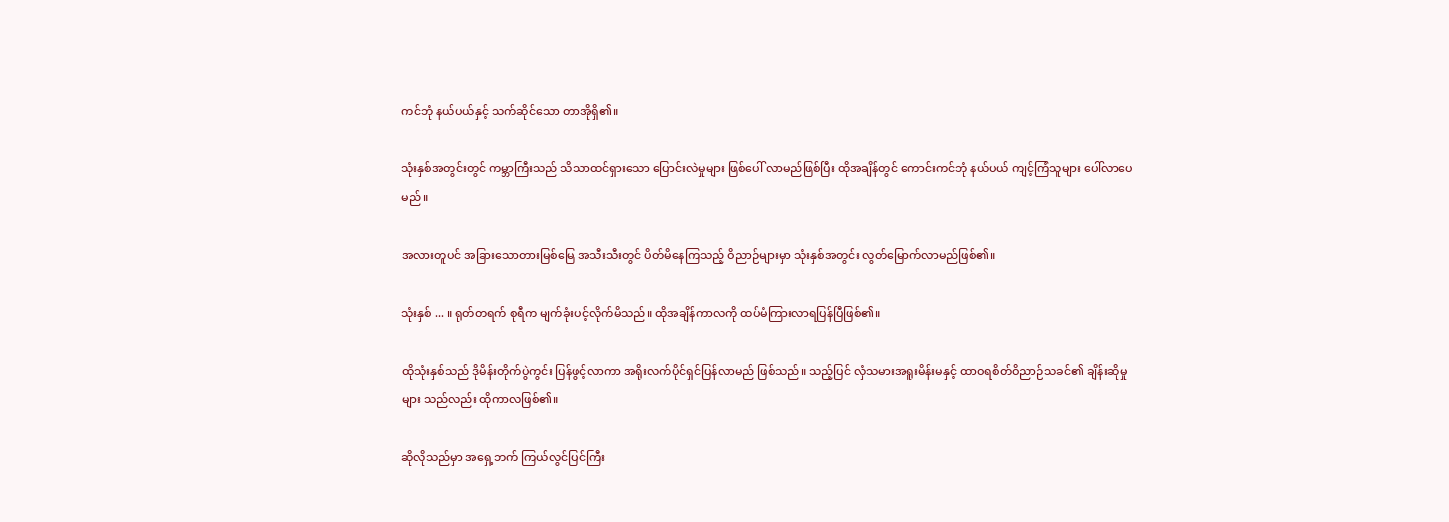ကင်ဘုံ နယ်ပယ်နှင့် သက်ဆိုင်သော တာအိုရှိ၏။

သုံးနှစ်အတွင်းတွင် ကမ္ဘာကြီးသည် သိသာထင်ရှားသော ပြောင်းလဲမှုများ ဖြစ်ပေါ် လာမည်ဖြစ်ပြီး ထိုအချိန်တွင် ကောင်းကင်ဘုံ နယ်ပယ် ကျင့်ကြံသူများ ပေါ်လာပေမည်။

အလားတူပင် အခြားသောတားမြစ်မြေ အသီးသီးတွင် ပိတ်မိနေကြသည့် ဝိညာဉ်များမှာ သုံးနှစ်အတွင်း လွတ်မြောက်လာမည်ဖြစ်၏။

သုံးနှစ် ... ။ ရုတ်တရက် စုရီက မျက်ခုံးပင့်လိုက်မိသည်။ ထိုအချိန်ကာလကို ထပ်မံကြားလာရပြန်ပြီဖြစ်၏။

ထိုသုံးနှစ်သည် ဒိုမိန်းတိုက်ပွဲကွင်း ပြန်ဖွင့်လာကာ အရိုးလက်ပိုင်ရှင်ပြန်လာမည် ဖြစ်သည်။ သည့်ပြင် လှံသမားအရူးမိန်းမနှင့် ထာဝရစိတ်ဝိညာဉ်သခင်၏ ချိန်းဆိုမှုများ သည်လည်း ထိုကာလဖြစ်၏။

ဆိုလိုသည်မှာ အရှေ့ဘက် ကြယ်လွင်ပြင်ကြီး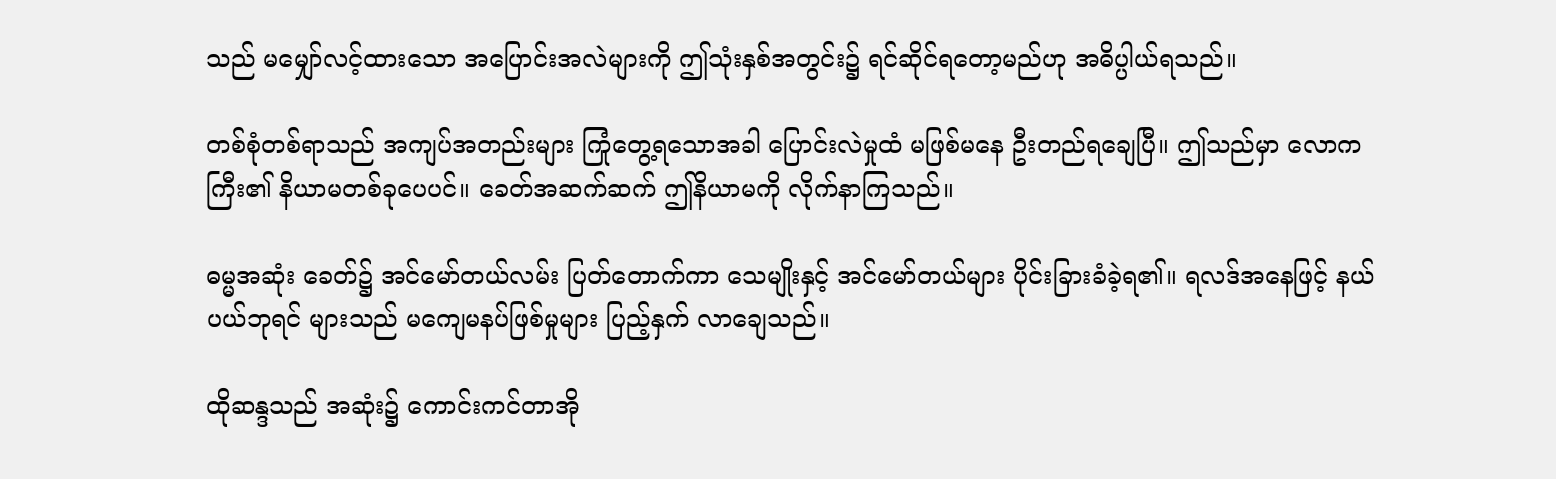သည် မမျှော်လင့်ထားသော အပြောင်းအလဲများကို ဤသုံးနှစ်အတွင်း၌ ရင်ဆိုင်ရတော့မည်ဟု အဓိပ္ပါယ်ရသည်။

တစ်စုံတစ်ရာသည် အကျပ်အတည်းများ ကြုံတွေ့ရသောအခါ ပြောင်းလဲမှုထံ မဖြစ်မနေ ဦးတည်ရချေပြီ။ ဤသည်မှာ လောကကြီး၏ နိယာမတစ်ခုပေပင်။ ခေတ်အဆက်ဆက် ဤနိယာမကို လိုက်နာကြသည်။

ဓမ္မအဆုံး ခေတ်၌ အင်မော်တယ်လမ်း ပြတ်တောက်ကာ သေမျိုးနှင့် အင်မော်တယ်များ ပိုင်းခြားခံခဲ့ရ၏။ ရလဒ်အနေဖြင့် နယ်ပယ်ဘုရင် များသည် မကျေမနပ်ဖြစ်မှုများ ပြည့်နှက် လာချေသည်။

ထိုဆန္ဒသည် အဆုံး၌ ကောင်းကင်တာအို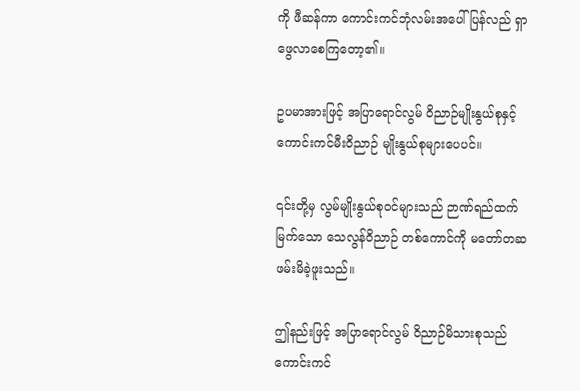ကို ဖီဆန်ကာ ကောင်းကင်ဘုံလမ်းအပေါ် ပြန်လည် ရှာဖွေလာစေကြတော့၏။

ဥပမာအားဖြင့် အပြာရောင်လွမ် ဝိညာဉ်မျိုးနွယ်စုနှင့် ကောင်းကင်မီးဝိညာဉ် မျိုးနွယ်စုများပေပင်။

၎င်းတို့မှ လွမ်မျိုးနွယ်စုဝင်များသည် ဉာဏ်ရည်ထက်မြက်သော သေလွန်ဝိညာဉ် တစ်ကောင်ကို မတော်တဆဖမ်းမိခဲ့ဖူးသည်။

ဤနည်းဖြင့် အပြာရောင်လွမ် ဝိညာဉ်မိသားစုသည် ကောင်းကင်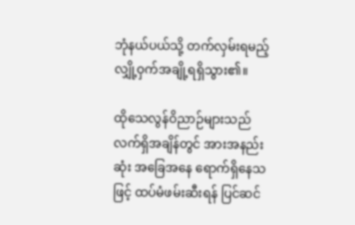ဘုံနယ်ပယ်သို့ တက်လှမ်းရမည့် လျှို့ဝှက်အချို့ရရှိသွား၏။

ထိုသေလွန်ဝိညာဉ်များသည် လက်ရှိအချိန်တွင် အားအနည်းဆုံး အခြေအနေ ရောက်ရှိနေသဖြင့် ထပ်မံဖမ်းဆီးရန် ပြင်ဆင်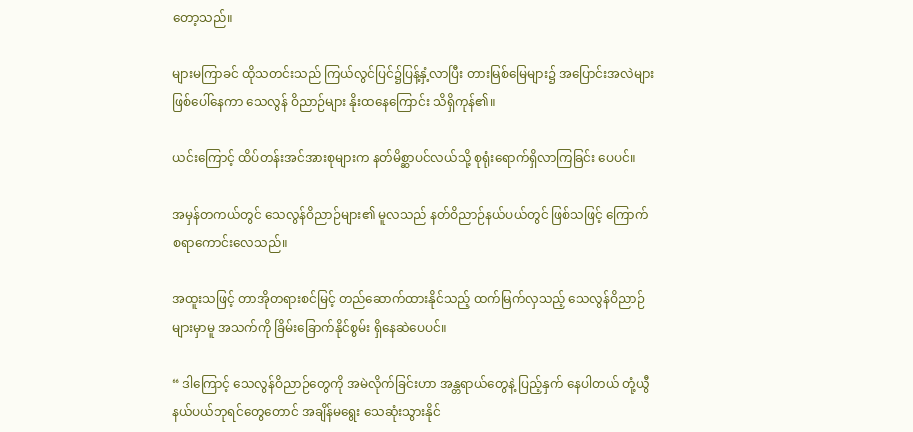တော့သည်။

များမကြာခင် ထိုသတင်းသည် ကြယ်လွင်ပြင်၌ပြန့်နှံ့လာပြီး တားမြစ်မြေများ၌ အပြောင်းအလဲများဖြစ်ပေါ်နေကာ သေလွန် ဝိညာဉ်များ နိုးထနေကြောင်း သိရှိကုန်၏။

ယင်းကြောင့် ထိပ်တန်းအင်အားစုများက နတ်မိစ္ဆာပင်လယ်သို့ စုရုံးရောက်ရှိလာကြခြင်း ပေပင်။

အမှန်တကယ်တွင် သေလွန်ဝိညာဉ်များ၏ မူလသည် နတ်ဝိညာဉ်နယ်ပယ်တွင် ဖြစ်သဖြင့် ကြောက်စရာကောင်းလေသည်။

အထူးသဖြင့် တာအိုတရားစင်မြင့် တည်ဆောက်ထားနိုင်သည့် ထက်မြက်လှသည့် သေလွန်ဝိညာဉ်များမှာမူ အသက်ကို ခြိမ်းခြောက်နိုင်စွမ်း ရှိနေဆဲပေပင်။

“ ဒါကြောင့် သေလွန်ဝိညာဉ်တွေကို အမဲလိုက်ခြင်းဟာ အန္တရာယ်တွေနဲ့ ပြည့်နှက် နေပါတယ် တုံ့ယွီနယ်ပယ်ဘုရင်တွေတောင် အချိန်မရွေး သေဆုံးသွားနိုင်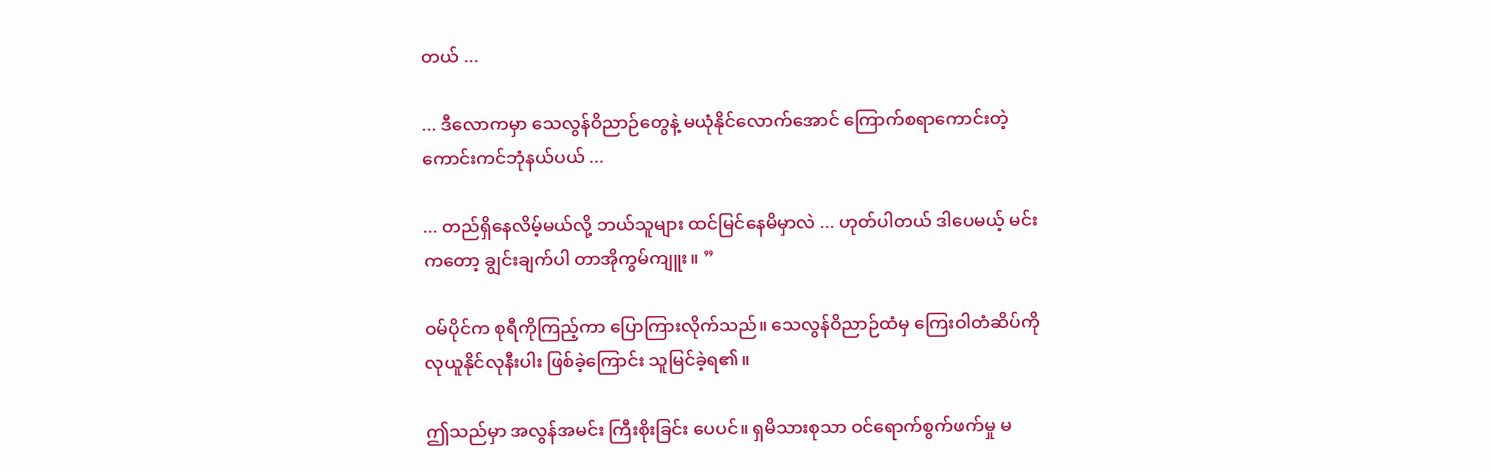တယ် ...

... ဒီလောကမှာ သေလွန်ဝိညာဉ်တွေနဲ့ မယုံနိုင်လောက်အောင် ကြောက်စရာကောင်းတဲ့ ကောင်းကင်ဘုံနယ်ပယ် ...

... တည်ရှိနေလိမ့်မယ်လို့ ဘယ်သူများ ထင်မြင်နေမိမှာလဲ ... ဟုတ်ပါတယ် ဒါပေမယ့် မင်းကတော့ ချွင်းချက်ပါ တာအိုကွမ်ကျူး။ ”

ဝမ်ပိုင်က စုရီကိုကြည့်ကာ ပြောကြားလိုက်သည်။ သေလွန်ဝိညာဉ်ထံမှ ကြေးဝါတံဆိပ်ကို လုယူနိုင်လုနီးပါး ဖြစ်ခဲ့ကြောင်း သူမြင်ခဲ့ရ၏။

ဤသည်မှာ အလွန်အမင်း ကြီးစိုးခြင်း ပေပင်။ ရှမိသားစုသာ ဝင်ရောက်စွက်ဖက်မှု မ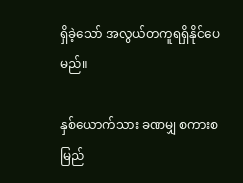ရှိခဲ့သော် အလွယ်တကူရရှိနိုင်ပေမည်။

နှစ်ယောက်သား ခဏမျှ စကားစမြည်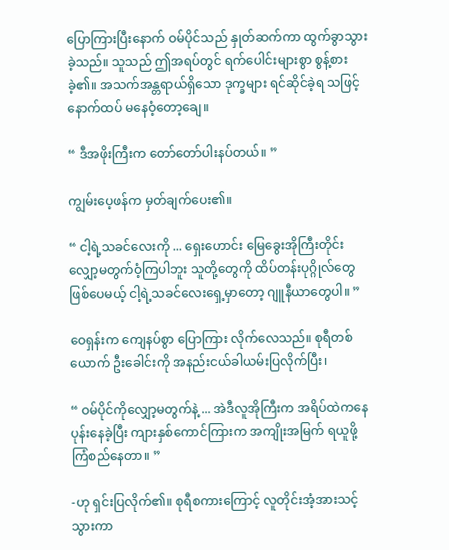ပြောကြားပြီးနောက် ဝမ်ပိုင်သည် နှုတ်ဆက်ကာ ထွက်ခွာသွားခဲ့သည်။ သူသည် ဤအရပ်တွင် ရက်ပေါင်းများစွာ စွန့်စားခဲ့၏။ အသက်အန္တရာယ်ရှိသော ဒုက္ခများ ရင်ဆိုင်ခဲ့ရ သဖြင့် နောက်ထပ် မနေဝံ့တော့ချေ။

“ ဒီအဖိုးကြီးက တော်တော်ပါးနပ်တယ်။ ”

ကျွမ်းပေ့ဖန်က မှတ်ချက်ပေး၏။

“ ငါ့ရဲ့သခင်လေးကို ... ရှေးဟောင်း မြေခွေးအိုကြီးတိုင်း လျှော့မတွက်ဝံ့ကြပါဘူး သူတို့တွေကို ထိပ်တန်းပုဂ္ဂိုလ်တွေ ဖြစ်ပေမယ့် ငါ့ရဲ့သခင်လေးရှေ့မှာတော့ ဂျူနီယာတွေပါ။ ”

ဝေရှန်းက ကျေနပ်စွာ ပြောကြား လိုက်လေသည်။ စုရီတစ်ယောက် ဦးခေါင်းကို အနည်းငယ်ခါယမ်းပြလိုက်ပြီး၊

“ ဝမ်ပိုင်ကိုလျှော့မတွက်နဲ့ ... အဲဒီလူအိုကြီးက အရိပ်ထဲကနေ ပုန်းနေခဲ့ပြီး ကျားနှစ်ကောင်ကြားက အကျိုးအမြက် ရယူဖို့ ကြံစည်နေတာ။ ”

-ဟု ရှင်းပြလိုက်၏။ စုရီစကားကြောင့် လူတိုင်းအံ့အားသင့်သွားကာ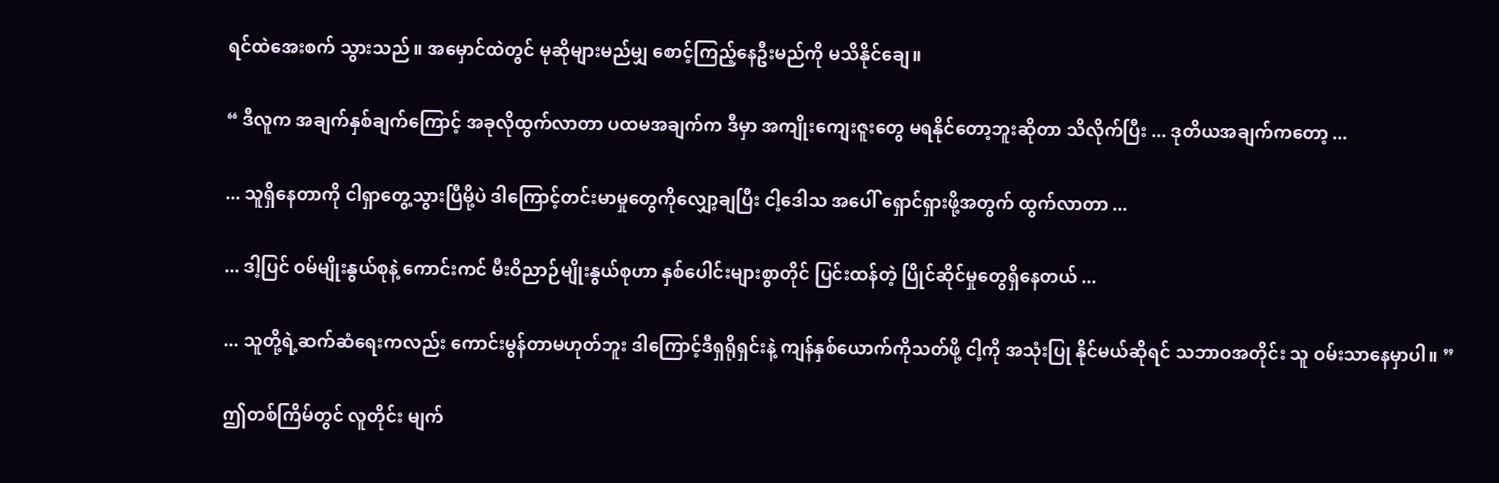ရင်ထဲအေးစက် သွားသည်။ အမှောင်ထဲတွင် မုဆိုများမည်မျှ စောင့်ကြည့်နေဦးမည်ကို မသိနိုင်ချေ။

“ ဒီလူက အချက်နှစ်ချက်ကြောင့် အခုလိုထွက်လာတာ ပထမအချက်က ဒီမှာ အကျိုးကျေးဇူးတွေ မရနိုင်တော့ဘူးဆိုတာ သိလိုက်ပြီး ... ဒုတိယအချက်ကတော့ ...

... သူရှိနေတာကို ငါရှာတွေ့သွားပြီမို့ပဲ ဒါကြောင့်တင်းမာမှုတွေကိုလျှော့ချပြီး ငါ့ဒေါသ အပေါ် ရှောင်ရှားဖို့အတွက် ထွက်လာတာ ...

... ဒါ့ပြင် ဝမ်မျိုးနွယ်စုနဲ့ ကောင်းကင် မီးဝိညာဉ်မျိုးနွယ်စုဟာ နှစ်ပေါင်းများစွာတိုင် ပြင်းထန်တဲ့ ပြိုင်ဆိုင်မှုတွေရှိနေတယ် ...

... သူတို့ရဲ့ဆက်ဆံရေးကလည်း ကောင်းမွန်တာမဟုတ်ဘူး ဒါကြောင့်ဒီရှရိုရှင်းနဲ့ ကျန်နှစ်ယောက်ကိုသတ်ဖို့ ငါ့ကို အသုံးပြု နိုင်မယ်ဆိုရင် သဘာဝအတိုင်း သူ ဝမ်းသာနေမှာပါ။ ”

ဤတစ်ကြိမ်တွင် လူတိုင်း မျက်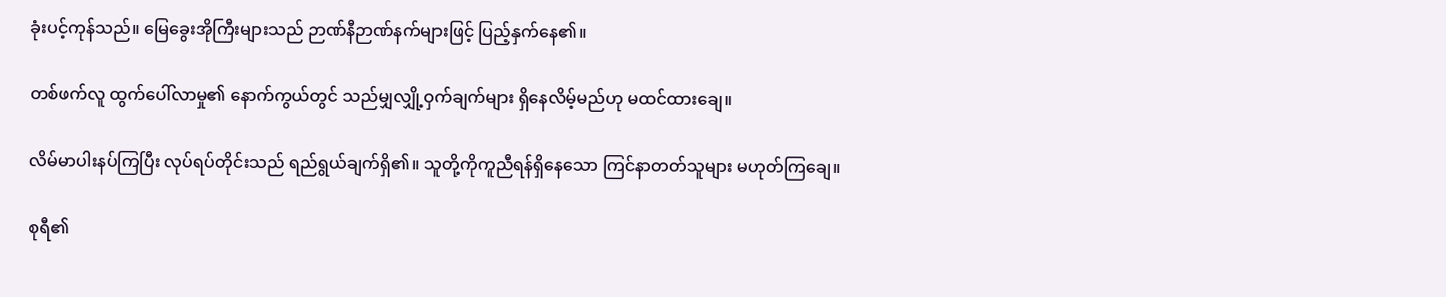ခုံးပင့်ကုန်သည်။ မြေခွေးအိုကြီးများသည် ဉာဏ်နီဉာဏ်နက်များဖြင့် ပြည့်နှက်နေ၏။

တစ်ဖက်လူ ထွက်ပေါ်လာမှု၏ နောက်ကွယ်တွင် သည်မျှလျှို့ဝှက်ချက်များ ရှိနေလိမ့်မည်ဟု မထင်ထားချေ။

လိမ်မာပါးနပ်ကြပြီး လုပ်ရပ်တိုင်းသည် ရည်ရွယ်ချက်ရှိ၏။ သူတို့ကိုကူညီရန်ရှိနေသော ကြင်နာတတ်သူများ မဟုတ်ကြချေ။

စုရီ၏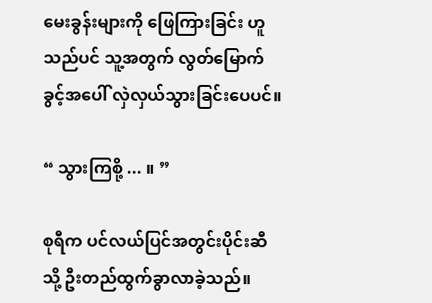မေးခွန်းများကို ဖြေကြားခြင်း ဟူသည်ပင် သူ့အတွက် လွတ်မြောက်ခွင့်အပေါ် လှဲလှယ်သွားခြင်းပေပင်။

“ သွားကြစို့ ... ။ ”

စုရီက ပင်လယ်ပြင်အတွင်းပိုင်းဆီသို့ ဦးတည်ထွက်ခွာလာခဲ့သည်။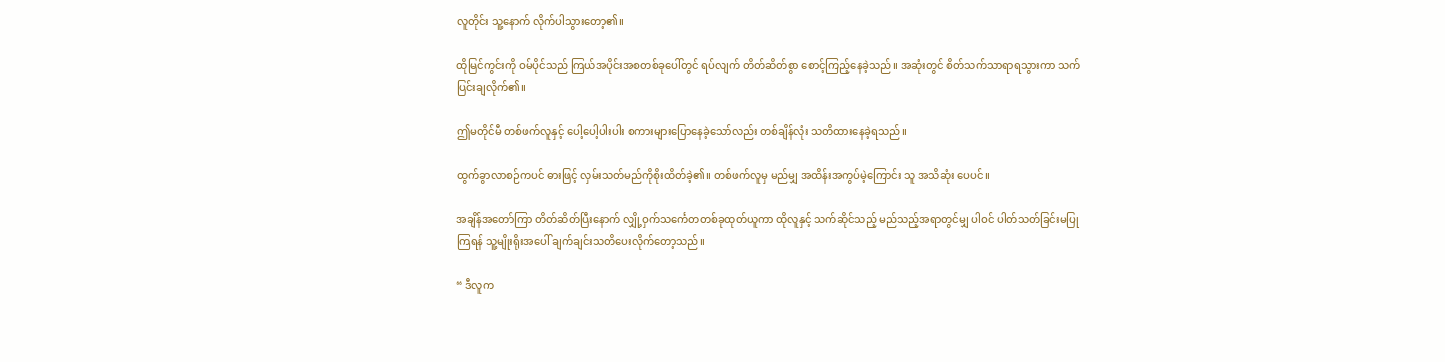လူတိုင်း သူ့နောက် လိုက်ပါသွားတော့၏။

ထိုမြင်ကွင်းကို ဝမ်ပိုင်သည် ကြယ်အပိုင်းအစတစ်ခုပေါ်တွင် ရပ်လျက် တိတ်ဆိတ်စွာ စောင့်ကြည့်နေခဲ့သည်။ အဆုံးတွင် စိတ်သက်သာရာရသွားကာ သက်ပြင်းချလိုက်၏။

ဤမတိုင်မီ တစ်ဖက်လူနှင့် ပေါ့ပေါ့ပါးပါး စကားများပြောနေခဲ့သော်လည်း တစ်ချိန်လုံး သတိထားနေခဲ့ရသည်။

ထွက်ခွာလာစဉ်ကပင် ဓားဖြင့် လှမ်းသတ်မည်ကိုစိုးထိတ်ခဲ့၏။ တစ်ဖက်လူမှ မည်မျှ အထိန်းအကွပ်မဲ့ကြောင်း သူ အသိဆုံး ပေပင်။

အချိန်အတော်ကြာ တိတ်ဆိတ်ပြီးနောက် လျှို့ဝှက်သင်္ကေတတစ်ခုထုတ်ယူကာ ထိုလူနှင့် သက်ဆိုင်သည့် မည်သည့်အရာတွင်မျှ ပါဝင် ပါတ်သတ်ခြင်းမပြုကြရန် သူ့မျိုးရိုးအပေါ် ချက်ချင်းသတိပေးလိုက်တော့သည်။

“ ဒီလူက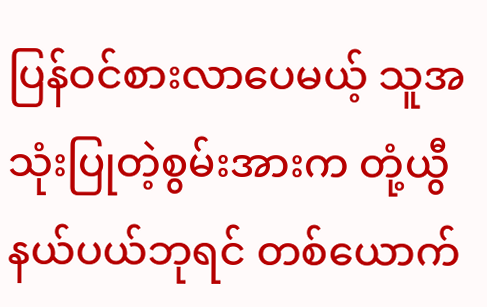ပြန်ဝင်စားလာပေမယ့် သူအသုံးပြုတဲ့စွမ်းအားက တုံ့ယွီနယ်ပယ်ဘုရင် တစ်ယောက်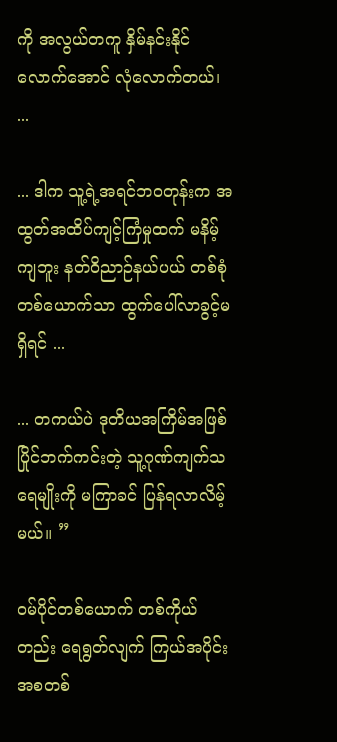ကို အလွယ်တကူ နှိမ်နင်းနိုင် လောက်အောင် လုံလောက်တယ်၊ ...

... ဒါက သူ့ရဲ့အရင်ဘဝတုန်းက အထွတ်အထိပ်ကျင့်ကြံမှုထက် မနိမ့်ကျဘူး နတ်ဝိညာဉ်နယ်ပယ် တစ်စုံတစ်ယောက်သာ ထွက်ပေါ်လာခွင့်မရှိရင် ...

... တကယ်ပဲ ဒုတိယအကြိမ်အဖြစ် ပြိုင်ဘက်ကင်းတဲ့ သူ့ဂုဏ်ကျက်သရေမျိုးကို မကြာခင် ပြန်ရလာလိမ့်မယ်။ ”

ဝမ်ပိုင်တစ်ယောက် တစ်ကိုယ်တည်း ရေရွတ်လျက် ကြယ်အပိုင်းအစတစ်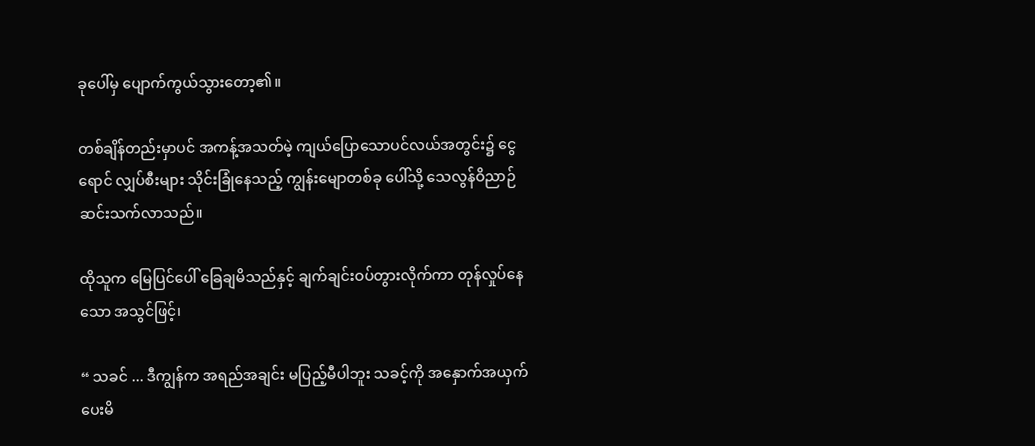ခုပေါ်မှ ပျောက်ကွယ်သွားတော့၏။

တစ်ချိန်တည်းမှာပင် အကန့်အသတ်မဲ့ ကျယ်ပြောသောပင်လယ်အတွင်း၌ ငွေရောင် လျှပ်စီးများ သိုင်းခြုံနေသည့် ကျွန်းမျောတစ်ခု ပေါ်သို့ သေလွန်ဝိညာဉ်ဆင်းသက်လာသည်။

ထိုသူက မြေပြင်ပေါ် ခြေချမိသည်နှင့် ချက်ချင်းဝပ်တွားလိုက်ကာ တုန်လှုပ်နေသော အသွင်ဖြင့်၊

“ သခင် ... ဒီကျွန်က အရည်အချင်း မပြည့်မီပါဘူး သခင့်ကို အနှောက်အယှက် ပေးမိ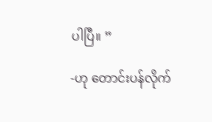ပါပြီ။ ”

-ဟု တောင်းပန်လိုက်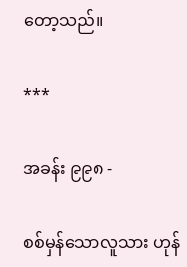တော့သည်။

***

အခန်း ၉၉၈ -

စစ်မှန်သောလူသား ဟုန်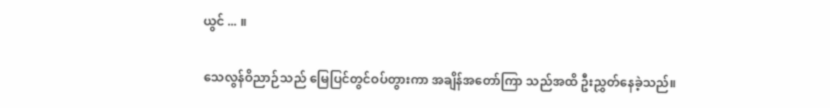ယွင် ... ။

သေလွန်ဝိညာဉ်သည် မြေပြင်တွင်ဝပ်တွားကာ အချိန်အတော်ကြာ သည်အထိ ဦးညွှတ်နေခဲ့သည်။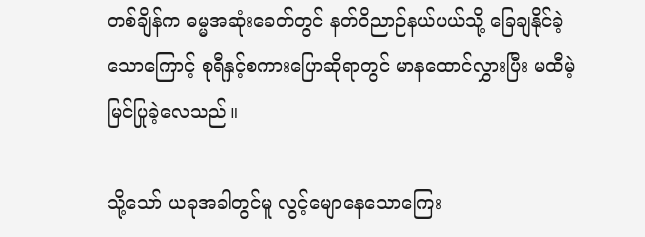တစ်ချိန်က ဓမ္မအဆုံးခေတ်တွင် နတ်ဝိညာဉ်နယ်ပယ်သို့ ခြေချနိုင်ခဲ့သောကြောင့် စုရီနှင့်စကားပြောဆိုရာတွင် မာနထောင်လွှားပြီး မထီမဲ့မြင်ပြုခဲ့လေသည်။

သို့သော် ယခုအခါတွင်မူ လွင့်မျောနေသောကြေး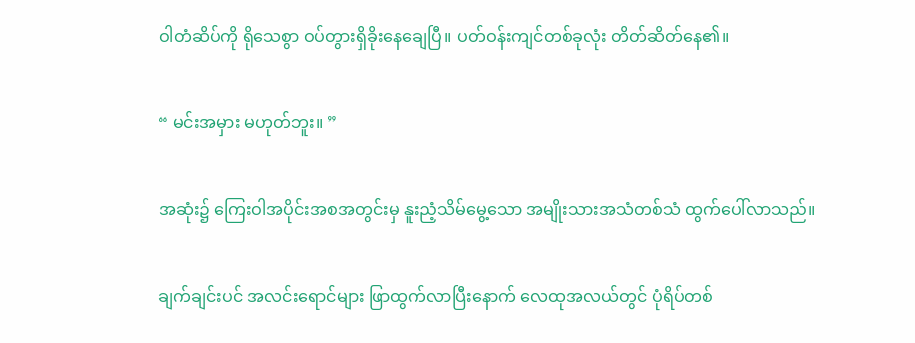ဝါတံဆိပ်ကို ရိုသေစွာ ဝပ်တွားရှိခိုးနေချေပြီ။ ပတ်ဝန်းကျင်တစ်ခုလုံး တိတ်ဆိတ်နေ၏။

“ မင်းအမှား မဟုတ်ဘူး။ ”

အဆုံး၌ ကြေးဝါအပိုင်းအစအတွင်းမှ နူးညံ့သိမ်မွေ့သော အမျိုးသားအသံတစ်သံ ထွက်ပေါ်လာသည်။

ချက်ချင်းပင် အလင်းရောင်များ ဖြာထွက်လာပြီးနောက် လေထုအလယ်တွင် ပုံရိပ်တစ်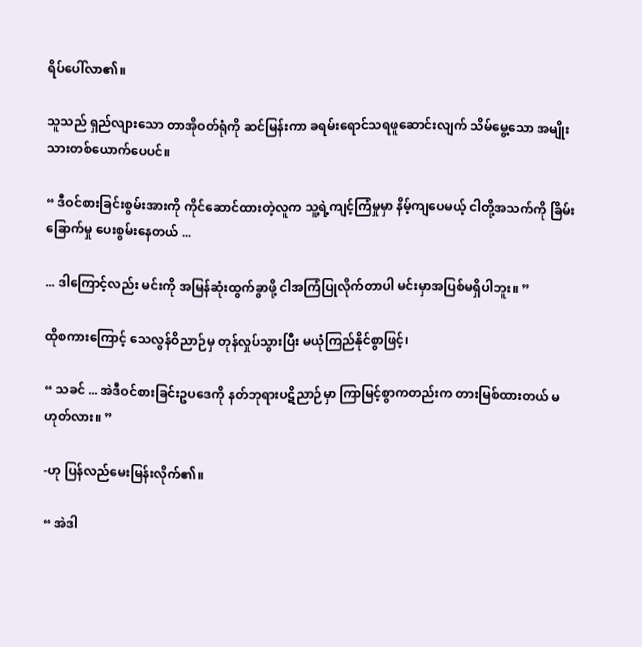ရိပ်ပေါ်လာ၏။

သူသည် ရှည်လျားသော တာအိုဝတ်ရုံကို ဆင်မြန်းကာ ခရမ်းရောင်သရဖူဆောင်းလျက် သိမ်မွေ့သော အမျိုးသားတစ်ယောက်ပေပင်။

“ ဒီဝင်စားခြင်းစွမ်းအားကို ကိုင်ဆောင်ထားတဲ့လူက သူ့ရဲ့ကျင့်ကြံမှုမှာ နိမ့်ကျပေမယ့် ငါတို့အသက်ကို ခြိမ်းခြောက်မှု ပေးစွမ်းနေတယ် ...

... ဒါကြောင့်လည်း မင်းကို အမြန်ဆုံးထွက်ခွာဖို့ ငါအကြံပြုလိုက်တာပါ မင်းမှာအပြစ်မရှိပါဘူး။ ”

ထိုစကားကြောင့် သေလွန်ဝိညာဉ်မှ တုန်လှုပ်သွားပြီး မယုံကြည်နိုင်စွာဖြင့်၊

“ သခင် ... အဲဒီဝင်စားခြင်းဥပဒေကို နတ်ဘုရားပဋိညာဉ်မှာ ကြာမြင့်စွာကတည်းက တားမြစ်ထားတယ် မဟုတ်လား။ ”

-ဟု ပြန်လည်မေးမြန်းလိုက်၏။

“ အဲဒါ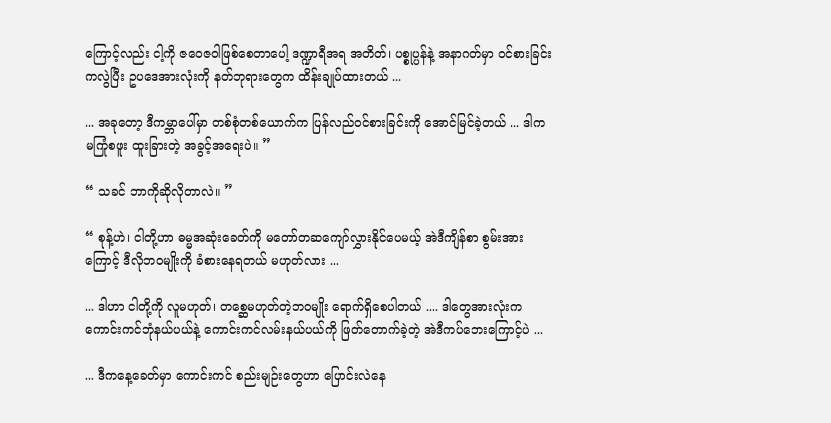ကြောင့်လည်း ငါ့ကို ဇဝေဇဝါဖြစ်စေတာပေါ့ ဒဏ္ဍာရီအရ အတိတ်၊ ပစ္စုပ္ပန်နဲ့ အနာဂတ်မှာ ဝင်စားခြင်းကလွဲပြီး ဥပဒေအားလုံးကို နတ်ဘုရားတွေက ထိန်းချုပ်ထားတယ် ...

... အခုတော့ ဒီကမ္ဘာပေါ်မှာ တစ်စုံတစ်ယောက်က ပြန်လည်ဝင်စားခြင်းကို အောင်မြင်ခဲ့တယ် ... ဒါက မကြုံစဖူး ထူးခြားတဲ့ အခွင့်အရေးပဲ။ ”

“ သခင် ဘာကိုဆိုလိုတာလဲ။ ”

“ စုန့်ဟဲ၊ ငါတို့ဟာ ဓမ္မအဆုံးခေတ်ကို မတော်တဆကျော်လွှားနိုင်ပေမယ့် အဲဒီကျိန်စာ စွမ်းအားကြောင့် ဒီလိုဘဝမျိုးကို ခံစားနေရတယ် မဟုတ်လား ...

... ဒါဟာ ငါတို့ကို လူမဟုတ်၊ တစ္ဆေမဟုတ်တဲ့ဘဝမျိုး ရောက်ရှိစေပါတယ် .... ဒါတွေအားလုံးက ကောင်းကင်ဘုံနယ်ပယ်နဲ့ ကောင်းကင်လမ်းနယ်ပယ်ကို ဖြတ်တောက်ခဲ့တဲ့ အဲဒီကပ်ဘေးကြောင့်ပဲ ...

... ဒီက‌နေ့ခေတ်မှာ ကောင်းကင် စည်းမျဉ်းတွေဟာ ပြောင်းလဲနေ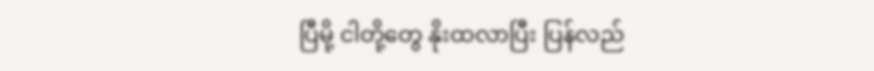ပြီမို့ ငါတို့တွေ နိုးထလာပြီး ပြန်လည်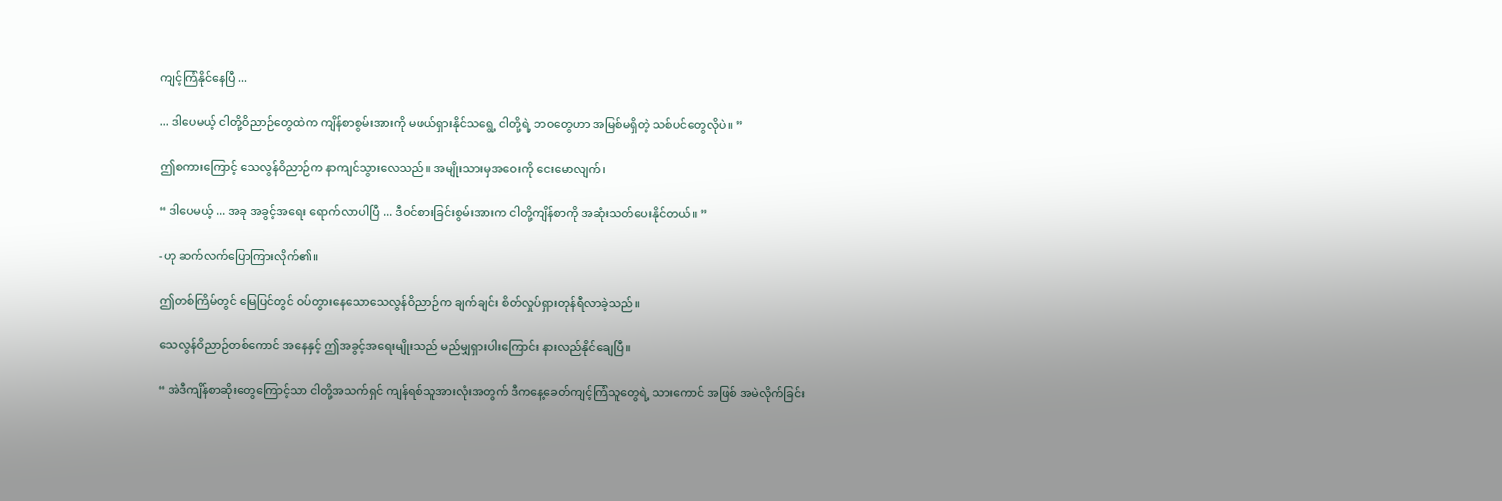ကျင့်ကြံနိုင်နေပြီ ...

... ဒါပေမယ့် ငါတို့ဝိညာဉ်တွေထဲက ကျိန်စာစွမ်းအားကို မဖယ်ရှားနိုင်သရွေ့ ငါတို့ရဲ့ ဘဝတွေဟာ အမြစ်မရှိတဲ့ သစ်ပင်တွေလိုပဲ။ ”

ဤစကားကြောင့် သေလွန်ဝိညာဉ်က နာကျင်သွားလေသည်။ အမျိုးသားမှအဝေးကို ငေးမောလျက်၊

“ ဒါပေမယ့် ... အခု အခွင့်အရေး ရောက်လာပါပြီ ... ဒီဝင်စားခြင်းစွမ်းအားက ငါတို့ကျိန်စာကို အဆုံးသတ်ပေးနိုင်တယ်။ ”

-ဟု ဆက်လက်ပြောကြားလိုက်၏။

ဤတစ်ကြိမ်တွင် မြေပြင်တွင် ဝပ်တွားနေသောသေလွန်ဝိညာဉ်က ချက်ချင်း စိတ်လှုပ်ရှားတုန်ရီလာခဲ့သည်။

သေလွန်ဝိညာဉ်တစ်ကောင် အနေနှင့် ဤအခွင့်အရေးမျိုးသည် မည်မျှရှားပါးကြောင်း နားလည်နိုင်ချေပြီ။

“ အဲဒီကျိန်စာဆိုးတွေကြောင့်သာ ငါတို့အသက်ရှင် ကျန်ရစ်သူအားလုံးအတွက် ဒီကနေ့ခေတ်ကျင့်ကြံသူတွေရဲ့ သားကောင် အဖြစ် အမဲလိုက်ခြင်း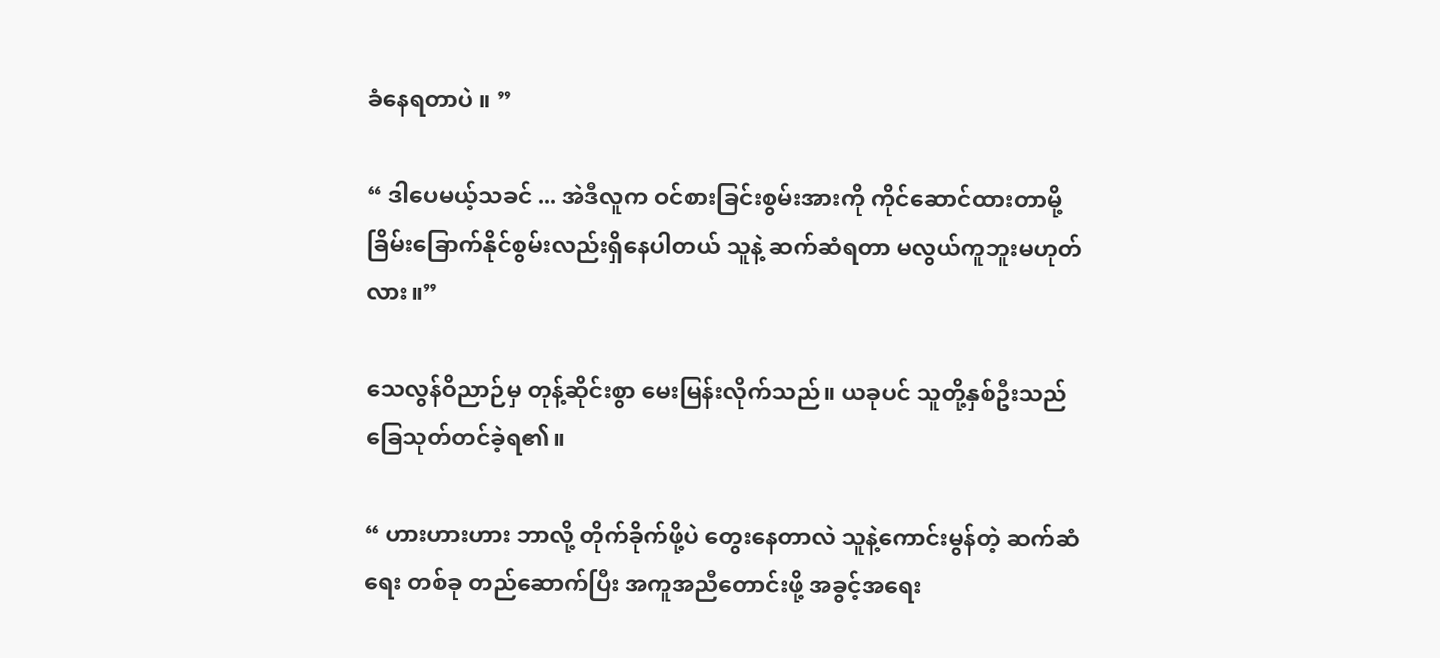ခံနေရတာပဲ ။ ”

“ ဒါပေမယ့်သခင် ... အဲဒီလူက ဝင်စားခြင်းစွမ်းအားကို ကိုင်ဆောင်ထားတာမို့ ခြိမ်းခြောက်နိုင်စွမ်းလည်းရှိနေပါတယ် သူနဲ့ ဆက်ဆံရတာ မလွယ်ကူဘူးမဟုတ်လား။”

သေလွန်ဝိညာဉ်မှ တုန့်ဆိုင်းစွာ မေးမြန်းလိုက်သည်။ ယခုပင် သူတို့နှစ်ဦးသည် ခြေသုတ်တင်ခဲ့ရ၏။

“ ဟားဟားဟား ဘာလို့ တိုက်ခိုက်ဖို့ပဲ တွေးနေတာလဲ သူနဲ့ကောင်းမွန်တဲ့ ဆက်ဆံရေး တစ်ခု တည်ဆောက်ပြီး အကူအညီတောင်းဖို့ အခွင့်အရေး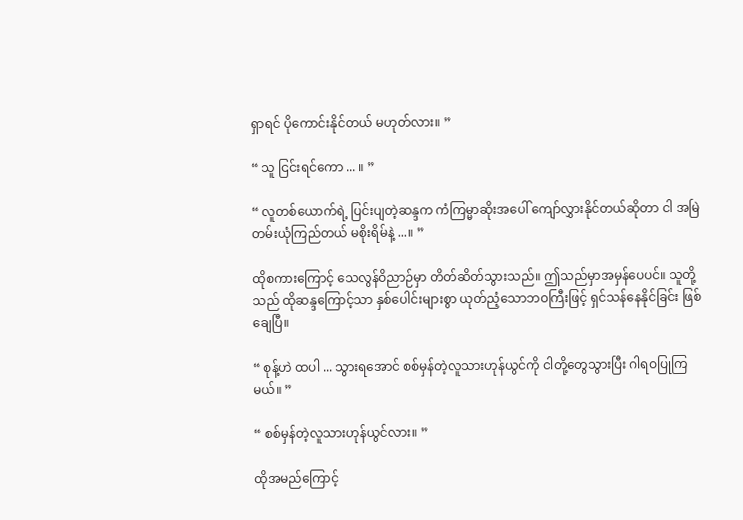ရှာရင် ပိုကောင်းနိုင်တယ် မဟုတ်လား။ ”

“ သူ ငြင်းရင်ကော ... ။ ”

“ လူတစ်ယောက်ရဲ့ ပြင်းပျတဲ့ဆန္ဒက ကံကြမ္မာဆိုးအပေါ် ကျော်လွှားနိုင်တယ်ဆိုတာ ငါ အမြဲတမ်းယုံကြည်တယ် မစိုးရိမ်နဲ့ ...။ ”

ထိုစကားကြောင့် သေလွန်ဝိညာဉ်မှာ တိတ်ဆိတ်သွားသည်။ ဤသည်မှာအမှန်ပေပင်။ သူတို့သည် ထိုဆန္ဒကြောင့်သာ နှစ်ပေါင်းများစွာ ယုတ်ညံ့သောဘဝကြီးဖြင့် ရှင်သန်နေနိုင်ခြင်း ဖြစ်ချေပြီ။

“ စုန့်ဟဲ ထပါ ... သွားရအောင် စစ်မှန်တဲ့လူသားဟုန်ယွင်ကို ငါတို့တွေသွားပြီး ဂါရဝပြုကြမယ်။ ”

“ စစ်မှန်တဲ့လူသားဟုန်ယွင်လား။ ”

ထိုအမည်ကြောင့်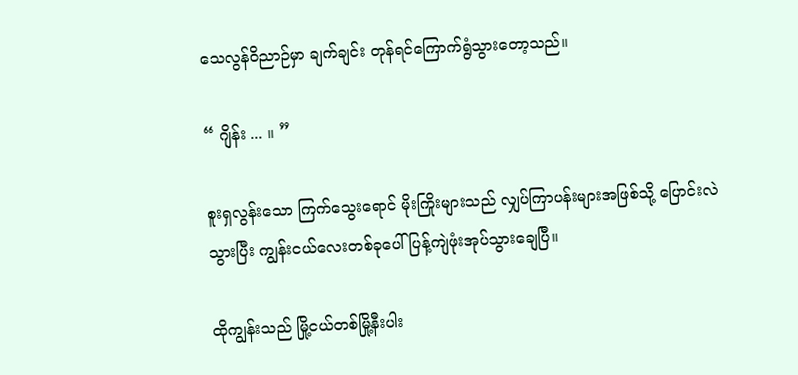သေလွန်ဝိညာဉ်မှာ ချက်ချင်း တုန်ရင်ကြောက်ရွံသွားတော့သည်။

“ ဂျိန်း ... ။ ”

စူးရှလွန်းသော ကြက်သွေးရောင် မိုးကြိုးများသည် လျှပ်ကြာပန်းများအဖြစ်သို့ ပြောင်းလဲသွားပြီး ကျွန်းငယ်လေးတစ်ခုပေါ် ပြန့်ကျဲဖုံးအုပ်သွားချေပြီ။

ထိုကျွန်းသည် မြို့ငယ်တစ်မြို့နီးပါး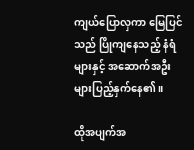ကျယ်ပြောလှကာ မြေပြင်သည် ပြိုကျနေသည့် နံရံများနှင့် အဆောက်အဦးများပြည့်နှက်နေ၏။

ထိုအပျက်အ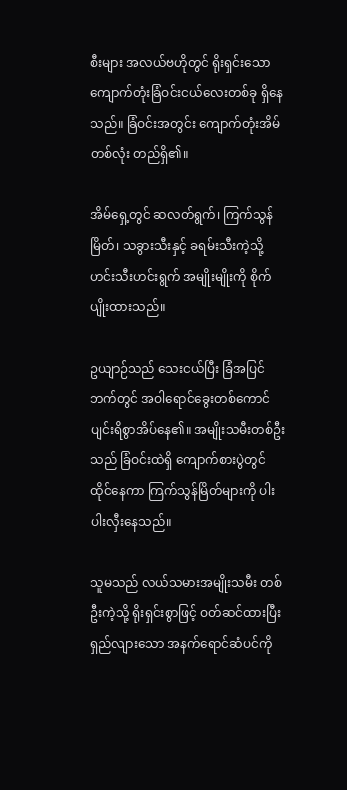စီးများ အလယ်ဗဟိုတွင် ရိုးရှင်းသော ကျောက်တုံးခြံဝင်းငယ်လေးတစ်ခု ရှိနေသည်။ ခြံဝင်းအတွင်း ကျောက်တုံးအိမ် တစ်လုံး တည်ရှိ၏။

အိမ်ရှေ့တွင် ဆလတ်ရွက်၊ ကြက်သွန်မြိတ်၊ သခွားသီးနှင့် ခရမ်းသီးကဲ့သို့ ဟင်းသီးဟင်းရွက် အမျိုးမျိုးကို စိုက်ပျိုးထားသည်။

ဥယျာဉ်သည် သေးငယ်ပြီး ခြံအပြင်ဘက်တွင် အဝါရောင်ခွေးတစ်ကောင် ပျင်းရိစွာအိပ်နေ၏။ အမျိုးသမီးတစ်ဦးသည် ခြံဝင်းထဲရှိ ကျောက်စားပွဲတွင် ထိုင်နေကာ ကြက်သွန်မြိတ်များကို ပါးပါးလှီးနေသည်။

သူမသည် လယ်သမားအမျိုးသမီး တစ်ဦးကဲ့သို့ ရိုးရှင်းစွာဖြင့် ဝတ်ဆင်ထားပြီး ရှည်လျားသော အနက်ရောင်ဆံပင်ကို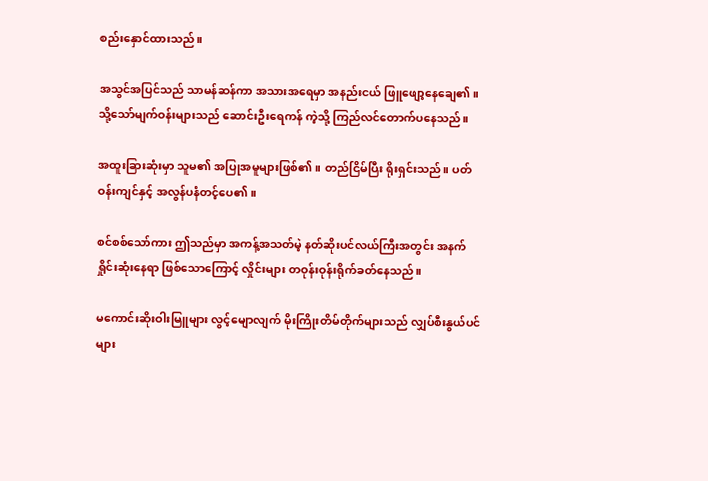စည်းနှောင်ထားသည်။

အသွင်အပြင်သည် သာမန်ဆန်ကာ အသားအရေမှာ အနည်းငယ် ဖြူဖျော့နေချေ၏။ သို့သော်မျက်ဝန်းများသည် ဆောင်းဦးရေကန် ကဲ့သို့ ကြည်လင်တောက်ပနေသည်။

အထူးခြားဆုံးမှာ သူမ၏ အပြုအမူများဖြစ်၏။ တည်ငြိမ်ပြီး ရိုးရှင်းသည်။ ပတ်ဝန်းကျင်နှင့် အလွန်ပနံတင့်ပေ၏။

စင်စစ်သော်ကား ဤသည်မှာ အကန့်အသတ်မဲ့ နတ်ဆိုးပင်လယ်ကြီးအတွင်း အနက်ရှိုင်းဆုံးနေရာ ဖြစ်သောကြောင့် လှိုင်းများ တဝုန်းဝုန်းရိုက်ခတ်နေသည်။

မကောင်းဆိုးဝါးမြူများ လွင့်မျောလျက် မိုးကြိုးတိမ်တိုက်များသည် လျှပ်စီးနွယ်ပင်များ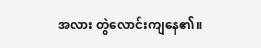အလား တွဲလောင်းကျနေ၏။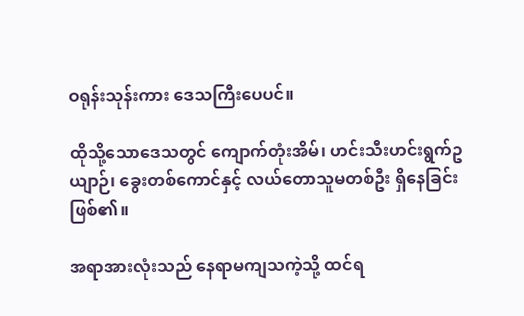ဝရုန်းသုန်းကား ဒေသကြီးပေပင်။

ထိုသို့သောဒေသတွင် ကျောက်တုံးအိမ်၊ ဟင်းသီးဟင်းရွက်ဥယျာဉ်၊ ခွေးတစ်ကောင်နှင့် လယ်တောသူမတစ်ဦး ရှိနေခြင်းဖြစ်၏။

အရာအားလုံးသည် နေရာမကျသကဲ့သို့ ထင်ရ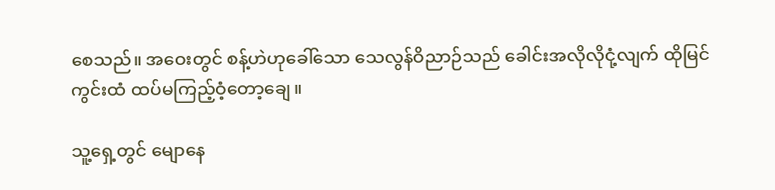စေသည်။ အဝေးတွင် စန့်ဟဲဟုခေါ်သော သေလွန်ဝိညာဉ်သည် ခေါင်းအလိုလိုငုံ့လျက် ထိုမြင်ကွင်းထံ ထပ်မကြည့်ဝံ့တော့ချေ။

သူ့ရှေ့တွင် မျောနေ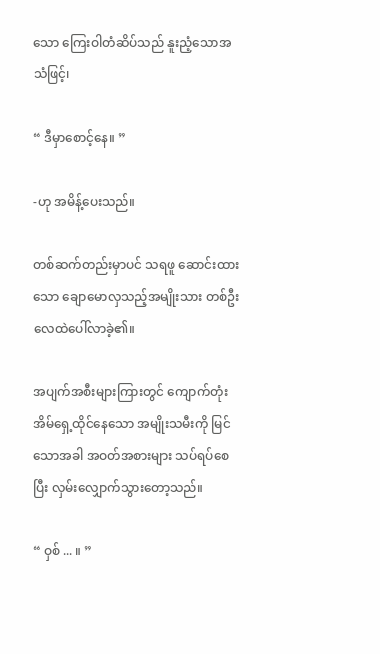သော ကြေးဝါတံဆိပ်သည် နူးညံ့သောအသံဖြင့်၊

“ ဒီမှာစောင့်နေ။ ”

-ဟု အမိန့်ပေးသည်။

တစ်ဆက်တည်းမှာပင် သရဖူ ဆောင်းထားသော ချောမောလှသည့်အမျိုးသား တစ်ဦး လေထဲပေါ်လာခဲ့၏။

အပျက်အစီးများကြားတွင် ကျောက်တုံးအိမ်ရှေ့ထိုင်နေသော အမျိုးသမီးကို မြင်သောအခါ အဝတ်အစားများ သပ်ရပ်စေပြီး လှမ်းလျှောက်သွားတော့သည်။

“ ဝှစ် ... ။ ”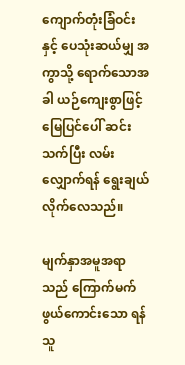ကျောက်တုံးခြံဝင်းနှင့် ပေသုံးဆယ်မျှ အကွာသို့ ရောက်သောအခါ ယဉ်ကျေးစွာဖြင့် မြေပြင်ပေါ် ဆင်းသက်ပြီး လမ်းလျှောက်ရန် ရွေးချယ်လိုက်လေသည်။

မျက်နှာအမူအရာသည် ကြောက်မက်ဖွယ်ကောင်းသော ရန်သူ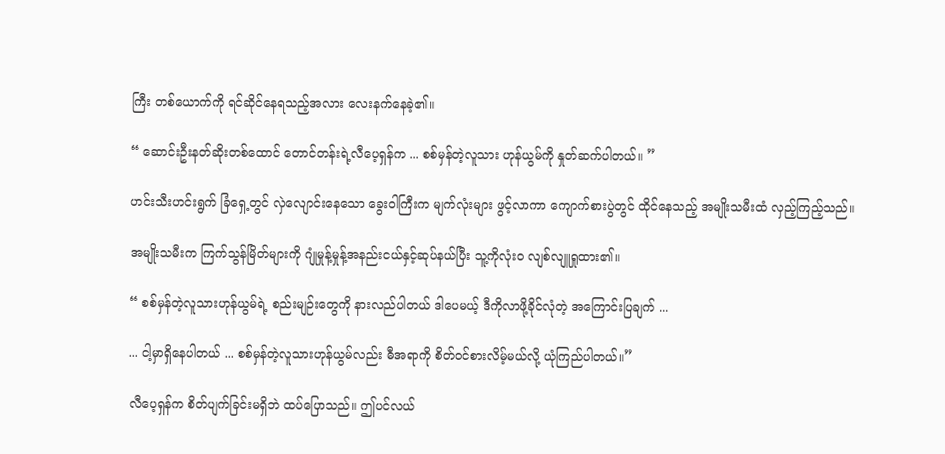ကြီး တစ်ယောက်ကို ရင်ဆိုင်နေရသည့်အလား လေးနက်နေခဲ့၏။

“ ဆောင်းဦးနတ်ဆိုးတစ်ထောင် တောင်တန်းရဲ့လီပေ့ရှန်က ... စစ်မှန်တဲ့လူသား ဟုန်ယွမ်ကို နှုတ်ဆက်ပါတယ်။ ”

ဟင်းသီးဟင်းရွက် ခြံရှေ့တွင် လှဲလျောင်းနေသော ခွေးဝါကြီးက မျက်လုံးများ ဖွင့်လာကာ ကျောက်စားပွဲတွင် ထိုင်နေသည့် အမျိုးသမီးထံ လှည့်ကြည့်သည်။

အမျိုးသမီးက ကြက်သွန်မြိတ်များကို ဂျုံမှုန့်မှုန့်အနည်းငယ်နှင့်ဆုပ်နယ်ပြီး သူ့ကိုလုံးဝ လျစ်လျူရှုထား၏။

“ စစ်မှန်တဲ့လူသားဟုန်ယွမ်ရဲ့ စည်းမျဉ်းတွေကို နားလည်ပါတယ် ဒါပေမယ့် ဒီကိုလာဖို့ခိုင်လုံတဲ့ အကြောင်းပြချက် ...

... ငါ့မှာရှိနေပါတယ် ... စစ်မှန်တဲ့လူသားဟုန်ယွမ်လည်း ဓီအရာကို စိတ်ဝင်စားလိမ့်မယ်လို့ ယုံကြည်ပါတယ်။”

လီပေ့ရှန်က စိတ်ပျက်ခြင်းမရှိဘဲ ထပ်ပြောသည်။ ဤပင်လယ်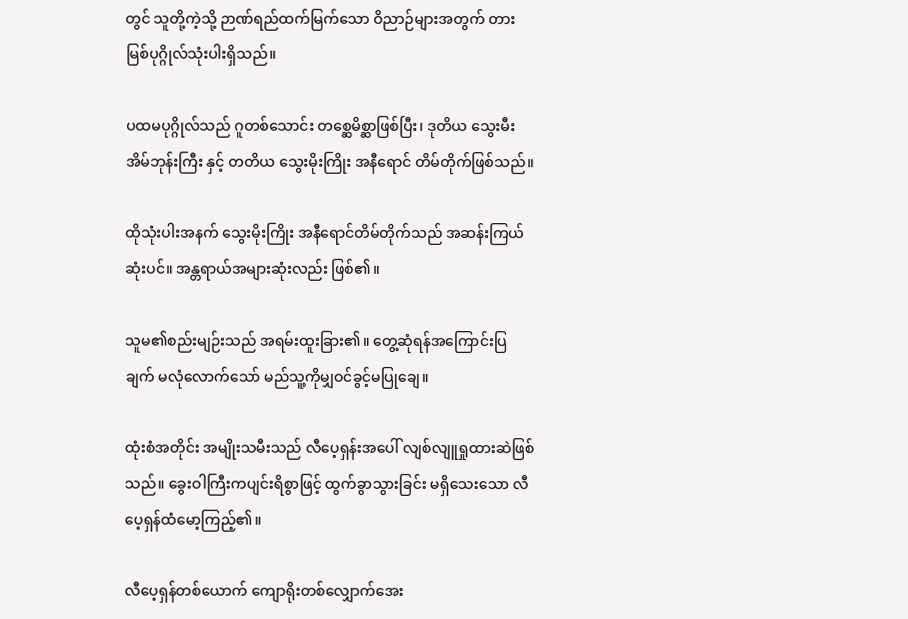တွင် သူတို့ကဲ့သို့ ဉာဏ်ရည်ထက်မြက်သော ဝိညာဉ်များအတွက် တားမြစ်ပုဂ္ဂိုလ်သုံးပါးရှိသည်။

ပထမပုဂ္ဂိုလ်သည် ဂူတစ်သောင်း တစ္ဆေမိစ္ဆာဖြစ်ပြီး၊ ဒုတိယ သွေးမီးအိမ်ဘုန်းကြီး နှင့် တတိယ သွေးမိုးကြိုး အနီရောင် တိမ်တိုက်ဖြစ်သည်။

ထိုသုံးပါးအနက် သွေးမိုးကြိုး အနီရောင်တိမ်တိုက်သည် အဆန်းကြယ်ဆုံးပင်။ အန္တရာယ်အများဆုံးလည်း ဖြစ်၏။

သူမ၏စည်းမျဉ်းသည် အရမ်းထူးခြား၏။ တွေ့ဆုံရန်အကြောင်းပြချက် မလုံလောက်သော် မည်သူ့ကိုမျှဝင်ခွင့်မပြုချေ။

ထုံးစံအတိုင်း အမျိုးသမီးသည် လီပေ့ရှန်းအပေါ် လျစ်လျူရှုထားဆဲဖြစ်သည်။ ခွေးဝါကြီးကပျင်းရိစွာဖြင့် ထွက်ခွာသွားခြင်း မရှိသေးသော လီပေ့ရှန်ထံမော့ကြည့်၏။

လီပေ့ရှန်တစ်ယောက် ကျောရိုးတစ်လျှောက်အေး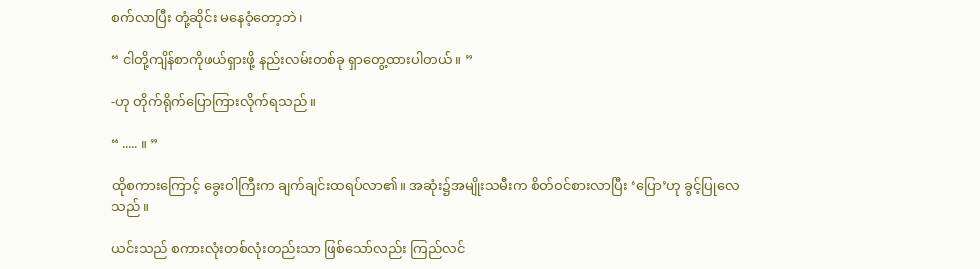စက်လာပြီး တုံ့ဆိုင်း မနေဝံ့တော့ဘဲ၊

“ ငါတို့ကျိန်စာကိုဖယ်ရှားဖို့ နည်းလမ်းတစ်ခု ရှာတွေ့ထားပါတယ်။ ”

-ဟု တိုက်ရိုက်ပြောကြားလိုက်ရသည်။

“ ..... ။ ”

ထိုစကားကြောင့် ခွေးဝါကြီးက ချက်ချင်းထရပ်လာ၏။ အဆုံး၌အမျိုးသမီးက စိတ်ဝင်စားလာပြီး ‘ပြော’ဟု ခွင့်ပြုလေသည်။

ယင်းသည် စကားလုံးတစ်လုံးတည်းသာ ဖြစ်သော်လည်း ကြည်လင်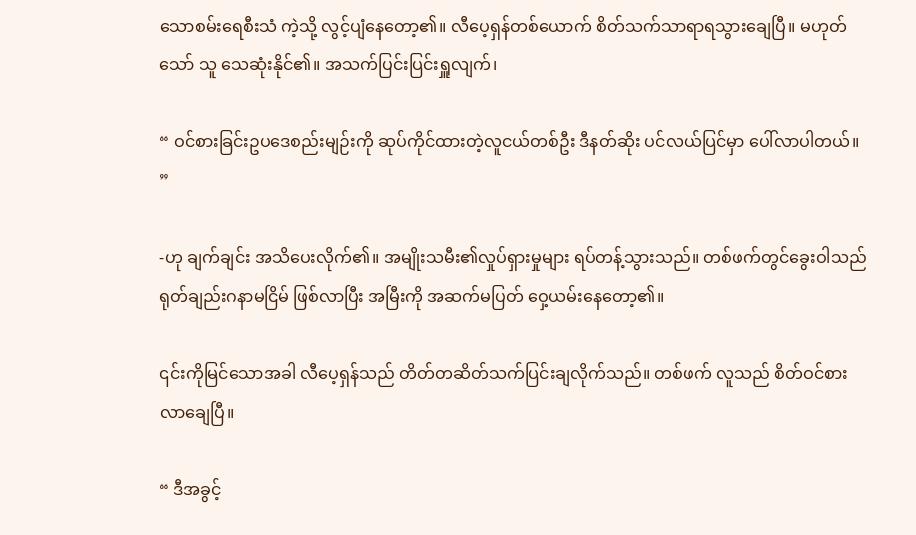သောစမ်းရေစီးသံ ကဲ့သို့ လွင့်ပျံနေတော့၏။ လီပေ့ရှန်တစ်ယောက် စိတ်သက်သာရာရသွားချေပြီ။ မဟုတ်သော် သူ သေဆုံးနိုင်၏။ အသက်ပြင်းပြင်းရှူလျက်၊

“ ဝင်စားခြင်းဥပဒေစည်းမျဉ်းကို ဆုပ်ကိုင်ထားတဲ့လူငယ်တစ်ဦး ဒီနတ်ဆိုး ပင်လယ်ပြင်မှာ ပေါ်လာပါတယ်။ ”

-ဟု ချက်ချင်း အသိပေးလိုက်၏။ အမျိုးသမီး၏လှုပ်ရှားမှုများ ရပ်တန့်သွားသည်။ တစ်ဖက်တွင်ခွေးဝါသည် ရုတ်ချည်းဂနာမငြိမ် ဖြစ်လာပြီး အမြီးကို အဆက်မပြတ် ဝှေ့ယမ်းနေတော့၏။

၎င်းကိုမြင်သောအခါ လီပေ့ရှန်သည် တိတ်တဆိတ်သက်ပြင်းချလိုက်သည်။ တစ်ဖက် လူသည် စိတ်ဝင်စားလာချေပြီ။

“ ဒီအခွင့်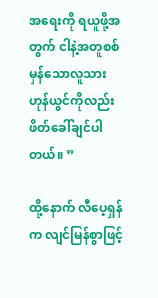အရေးကို ရယူဖို့အတွက် ငါနဲ့အတူစစ်မှန်သောလူသား ဟုန်ယွင်ကိုလည်း ဖိတ်ခေါ်ချင်ပါတယ်။ ”

ထို့နောက် လီပေ့ရှန်က လျင်မြန်စွာဖြင့်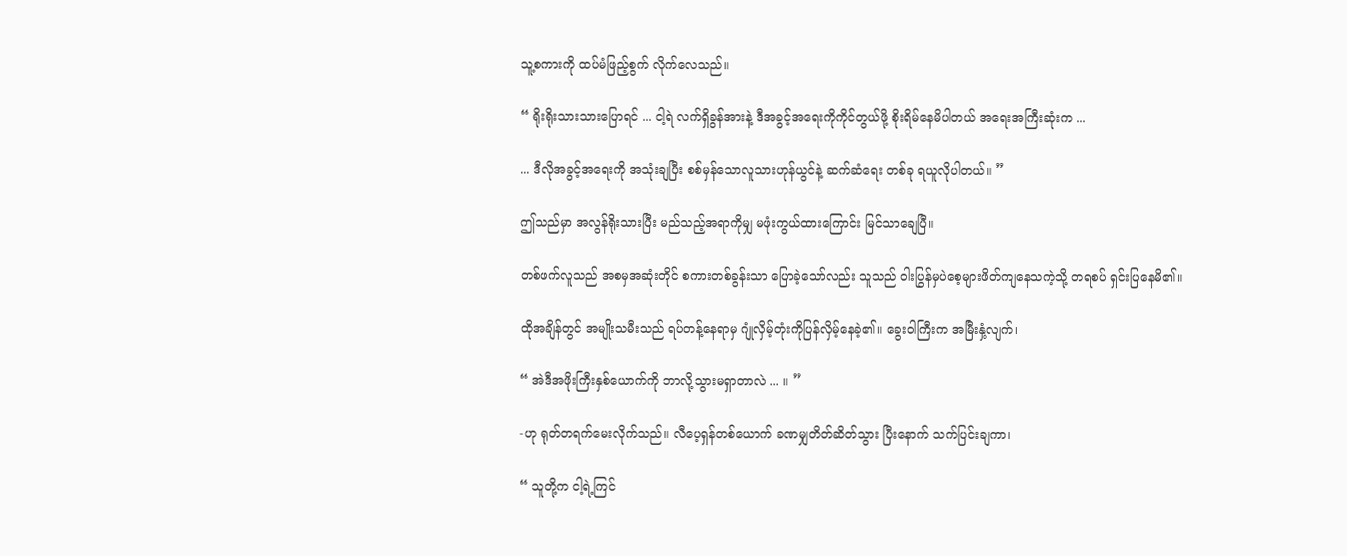သူ့စကားကို ထပ်မံဖြည့်စွက် လိုက်လေသည်။

“ ရိုးရိုးသားသားပြောရင် ... ငါ့ရဲ လက်ရှိခွန်အားနဲ့ ဒီအခွင့်အရေးကိုကိုင်တွယ်ဖို့ စိုးရိမ်နေမိပါတယ် အရေးအကြီးဆုံးက ...

... ဒီလိုအခွင့်အရေးကို အသုံးချပြီး စစ်မှန်သောလူသားဟုန်ယွင်နဲ့ ဆက်ဆံရေး တစ်ခု ရယူလိုပါတယ်။ ”

ဤသည်မှာ အလွန်ရိုးသားပြီး မည်သည့်အရာကိုမျှ မဖုံးကွယ်ထားကြောင်း မြင်သာချေပြီ။

တစ်ဖက်လူသည် အစမှအဆုံးတိုင် စကားတစ်ခွန်းသာ ပြောခဲ့သော်လည်း သူသည် ဝါးပြွန်မှပဲစေ့များဖိတ်ကျနေသကဲ့သို့ တရစပ် ရှင်းပြနေမိ၏။

ထိုအချိန်တွင် အမျိုးသမီးသည် ရပ်တန့်နေရာမှ ဂျုံလှိမ့်တုံးကိုပြန်လှိမ့်နေခဲ့၏။ ခွေးဝါကြီးက အမြီးနှံ့လျက်၊

“ အဲဒီအဖိုးကြီးနှစ်ယောက်ကို ဘာလို့သွားမရှာတာလဲ ... ။ ”

-ဟု ရုတ်တရက်မေးလိုက်သည်။ လီပေ့ရှန်တစ်ယောက် ခဏမျှတိတ်ဆိတ်သွား ပြီးနောက် သက်ပြင်းချကာ၊

“ သူတို့က ငါ့ရဲ့ကြင်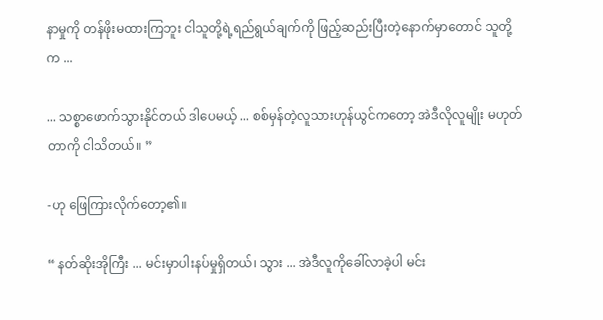နာမှုကို တန်ဖိုးမထားကြဘူး ငါသူတို့ရဲ့ရည်ရွယ်ချက်ကို ဖြည့်ဆည်းပြီးတဲ့နောက်မှာတောင် သူတို့က ...

... သစ္စာဖောက်သွားနိုင်တယ် ဒါပေမယ့် ... စစ်မှန်တဲ့လူသားဟုန်ယွင်ကတော့ အဲဒီလိုလူမျိုး မဟုတ်တာကို ငါသိတယ်။ ”

-ဟု ဖြေကြားလိုက်တော့၏။

“ နတ်ဆိုးအိုကြီး ... မင်းမှာပါးနပ်မှုရှိတယ်၊ သွား ... အဲဒီလူကိုခေါ်လာခဲ့ပါ မင်း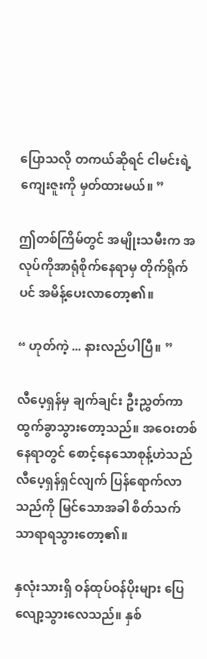ပြောသလို တကယ်ဆိုရင် ငါမင်းရဲ့ကျေးဇူးကို မှတ်ထားမယ်။ ”

ဤတစ်ကြိမ်တွင် အမျိုးသမီးက အလုပ်ကိုအာရုံစိုက်နေရာမှ တိုက်ရိုက်ပင် အမိန့်ပေးလာတော့၏။

“ ဟုတ်ကဲ့ ... နားလည်ပါပြီ။ ”

လီပေ့ရှန်မှ ချက်ချင်း ဦးညွှတ်ကာ ထွက်ခွာသွားတော့သည်။ အဝေးတစ်နေရာတွင် စောင့်နေသောစုန့်ဟဲသည် လီပေ့ရှန်ရှင်လျက် ပြန်ရောက်လာသည်ကို မြင်သောအခါ စိတ်သက်သာရာရသွားတော့၏။

နှလုံးသားရှိ ဝန်ထုပ်ဝန်ပိုးများ ပြေလျော့သွားလေသည်။ နှစ်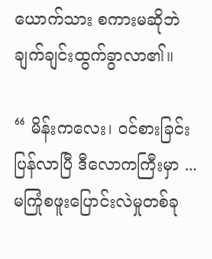ယောက်သား စကားမဆိုဘဲ ချက်ချင်းထွက်ခွာလာ၏။

“ မိန်းကလေး၊ ဝင်စားခြင်းပြန်လာပြီ ဒီလောကကြီးမှာ ... မကြုံစဖူးပြောင်းလဲမှုတစ်ခု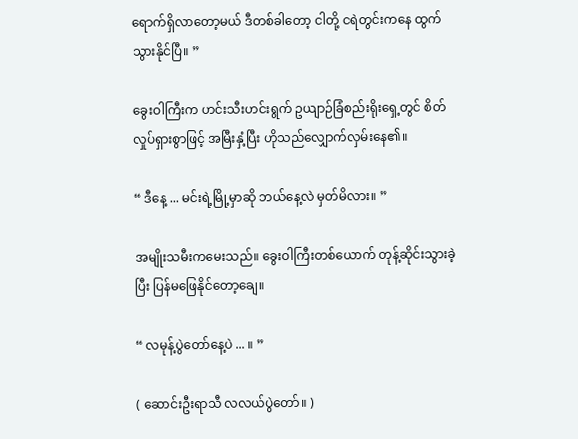ရောက်ရှိလာတော့မယ် ဒီတစ်ခါတော့ ငါတို့ ငရဲတွင်းကနေ ထွက်သွားနိုင်ပြီ။ ”

ခွေးဝါကြီးက ဟင်းသီးဟင်းရွက် ဥယျာဉ်ခြံစည်းရိုးရှေ့တွင် စိတ်လှုပ်ရှားစွာဖြင့် အမြီးနှံ့ပြီး ဟိုသည်လျှောက်လှမ်းနေ၏။

“ ဒီနေ့ ... မင်းရဲ့မြို့မှာဆို ဘယ်နေ့လဲ မှတ်မိလား။ ”

အမျိုးသမီးကမေးသည်။ ခွေးဝါကြီးတစ်ယောက် တုန့်ဆိုင်းသွားခဲ့ပြီး ပြန်မဖြေနိုင်တော့ချေ။

“ လမုန့်ပွဲတော်နေ့ပဲ ... ။ ”

( ဆောင်းဦးရာသီ လလယ်ပွဲတော်။ )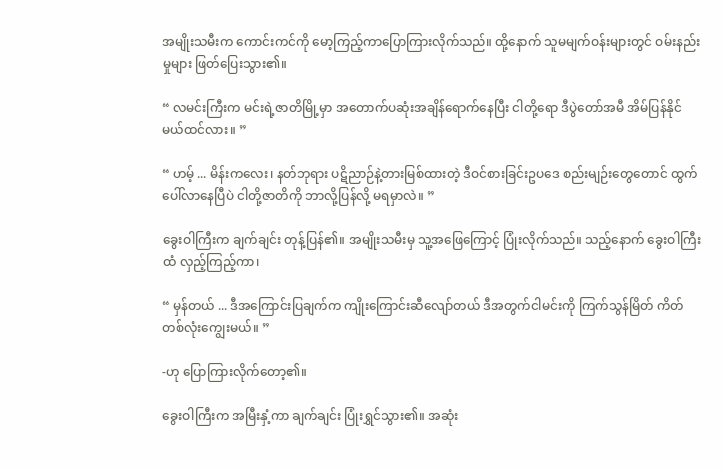အမျိုးသမီးက ကောင်းကင်ကို မော့ကြည့်ကာပြောကြားလိုက်သည်။ ထို့နောက် သူမမျက်ဝန်းများတွင် ဝမ်းနည်းမှုများ ဖြတ်ပြေးသွား၏။

“ လမင်းကြီးက မင်းရဲ့ဇာတိမြို့မှာ အတောက်ပဆုံးအချိန်ရောက်နေပြီး ငါတို့ရော ဒီပွဲတော်အမီ အိမ်ပြန်နိုင်မယ်ထင်လား။ ”

“ ဟမ့် ... မိန်းကလေး၊ နတ်ဘုရား ပဋိညာဉ်နဲ့တားမြစ်ထားတဲ့ ဒီဝင်စားခြင်းဥပဒေ စည်းမျဉ်းတွေတောင် ထွက်ပေါ်လာနေပြီပဲ ငါတို့ဇာတိကို ဘာလို့ပြန်လို့ မရမှာလဲ။ ”

ခွေးဝါကြီးက ချက်ချင်း တုန့်ပြန်၏။ အမျိုးသမီးမှ သူ့အဖြေကြောင့် ပြုံးလိုက်သည်။ သည့်နောက် ခွေးဝါကြီးထံ လှည့်ကြည့်ကာ၊

“ မှန်တယ် ... ဒီအကြောင်းပြချက်က ကျိုးကြောင်းဆီလျော်တယ် ဒီအတွက်ငါမင်းကို ကြက်သွန်မြိတ် ကိတ်တစ်လုံးကျွေးမယ်။ ”

-ဟု ပြောကြားလိုက်တော့၏။

ခွေးဝါကြီးက အမြီးနှံ့ကာ ချက်ချင်း ပြုံးရွှင်သွား၏။ အဆုံး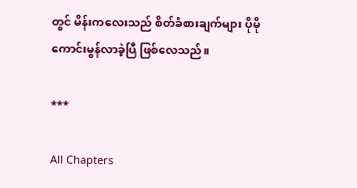တွင် မိန်းကလေးသည် စိတ်ခံစားချက်များ ပိုမိုကောင်းမွန်လာခဲ့ပြီ ဖြစ်လေသည်။

***

All Chapters